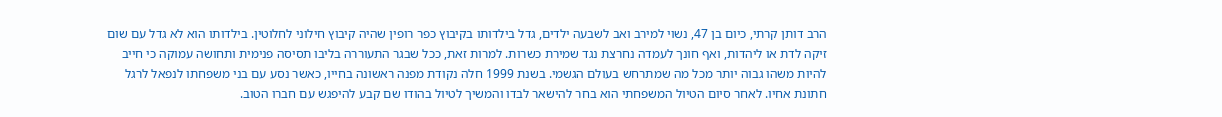הרב דותן קרתי, כיום בן 47, נשוי למירב ואב לשבעה ילדים, גדל בילדותו בקיבוץ כפר רופין שהיה קיבוץ חילוני לחלוטין. בילדותו הוא לא גדל עם שום זיקה לדת או ליהדות, ואף חונך לעמדה נחרצת נגד שמירת כשרות. למרות זאת, ככל שבגר התעוררה בליבו תסיסה פנימית ותחושה עמוקה כי חייב להיות משהו גבוה יותר מכל מה שמתרחש בעולם הגשמי. בשנת 1999 חלה נקודת מפנה ראשונה בחייו, כאשר נסע עם בני משפחתו לנפאל לרגל חתונת אחיו. לאחר סיום הטיול המשפחתי הוא בחר להישאר לבדו והמשיך לטיול בהודו שם קבע להיפגש עם חברו הטוב.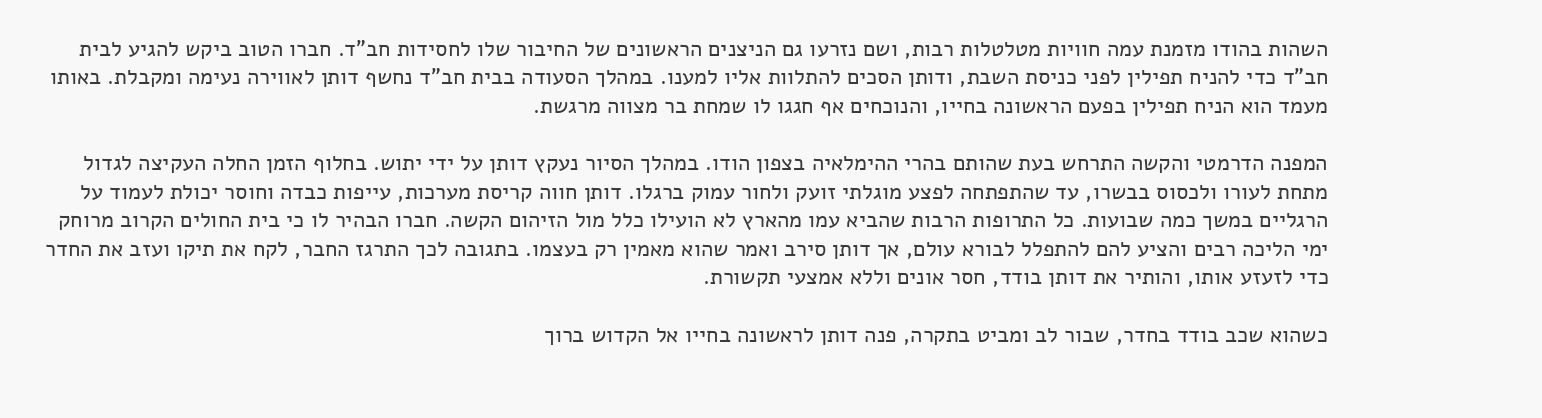השהות בהודו מזמנת עמה חוויות מטלטלות רבות, ושם נזרעו גם הניצנים הראשונים של החיבור שלו לחסידות חב"ד. חברו הטוב ביקש להגיע לבית חב"ד כדי להניח תפילין לפני כניסת השבת, ודותן הסכים להתלוות אליו למענו. במהלך הסעודה בבית חב"ד נחשף דותן לאווירה נעימה ומקבלת. באותו מעמד הוא הניח תפילין בפעם הראשונה בחייו, והנוכחים אף חגגו לו שמחת בר מצווה מרגשת.

המפנה הדרמטי והקשה התרחש בעת שהותם בהרי ההימלאיה בצפון הודו. במהלך הסיור נעקץ דותן על ידי יתוש. בחלוף הזמן החלה העקיצה לגדול מתחת לעורו ולכסוס בבשרו, עד שהתפתחה לפצע מוגלתי זועק ולחור עמוק ברגלו. דותן חווה קריסת מערכות, עייפות כבדה וחוסר יכולת לעמוד על הרגליים במשך כמה שבועות. כל התרופות הרבות שהביא עמו מהארץ לא הועילו כלל מול הזיהום הקשה. חברו הבהיר לו כי בית החולים הקרוב מרוחק ימי הליכה רבים והציע להם להתפלל לבורא עולם, אך דותן סירב ואמר שהוא מאמין רק בעצמו. בתגובה לכך התרגז החבר, לקח את תיקו ועזב את החדר כדי לזעזע אותו, והותיר את דותן בודד, חסר אונים וללא אמצעי תקשורת.

כשהוא שכב בודד בחדר, שבור לב ומביט בתקרה, פנה דותן לראשונה בחייו אל הקדוש ברוך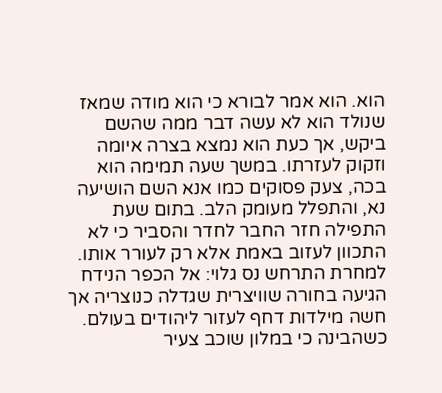הוא. הוא אמר לבורא כי הוא מודה שמאז שנולד הוא לא עשה דבר ממה שהשם ביקש, אך כעת הוא נמצא בצרה איומה וזקוק לעזרתו. במשך שעה תמימה הוא בכה, צעק פסוקים כמו אנא השם הושיעה נא, והתפלל מעומק הלב. בתום שעת התפילה חזר החבר לחדר והסביר כי לא התכוון לעזוב באמת אלא רק לעורר אותו. למחרת התרחש נס גלוי: אל הכפר הנידח הגיעה בחורה שוויצרית שגדלה כנוצריה אך חשה מילדות דחף לעזור ליהודים בעולם. כשהבינה כי במלון שוכב צעיר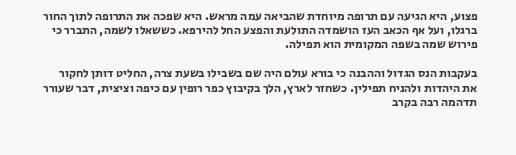פצוע, היא הגיעה עם תרופה מיוחדת שהביאה עמה מראש. היא שפכה את התרופה לתוך החור ברגלו, ועל אף הכאב העז הושמדה התולעת והפצע החל להירפא. כששאלו לשמה, התברר כי פירוש שמה בשפה המקומית הוא תפילה.

בעקבות הנס הגדול וההבנה כי בורא עולם היה שם בשבילו בשעת צרה, החליט דותן לחקור את היהדות ולהניח תפילין. כשחזר לארץ, הלך בקיבוץ כפר רופין עם כיפה וציצית, דבר שעורר תדהמה רבה בקרב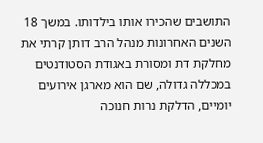התושבים שהכירו אותו בילדותו. במשך 18 השנים האחרונות מנהל הרב דותן קרתי את מחלקת דת ומסורת באגודת הסטודנטים במכללה גדולה, שם הוא מארגן אירועים יומיים, הדלקת נרות חנוכה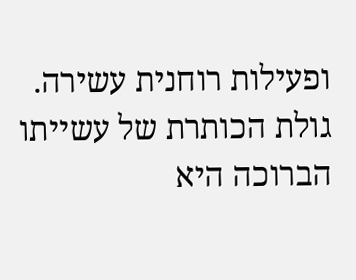ופעילות רוחנית עשירה. גולת הכותרת של עשייתו הברוכה היא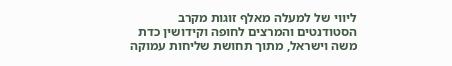ליווי של למעלה מאלף זוגות מקרב הסטודנטים והמרצים לחופה וקידושין כדת משה וישראל, מתוך תחושת שליחות עמוקה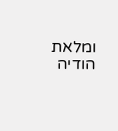ומלאת הודיה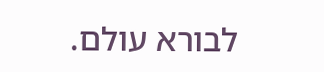לבורא עולם.